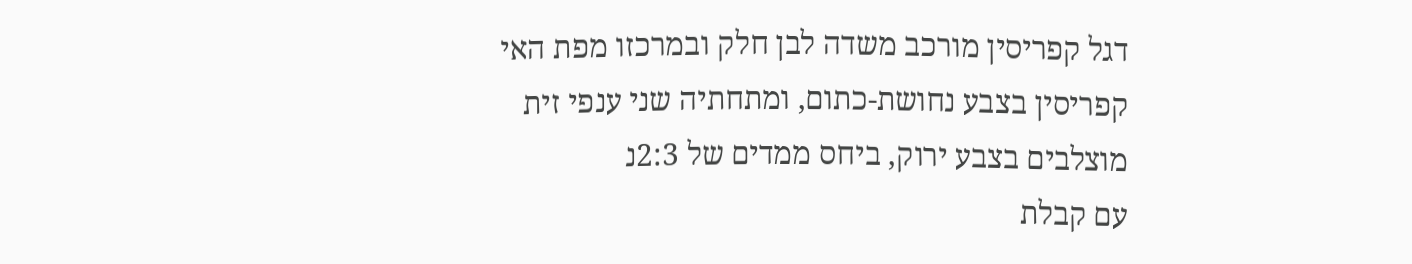דגל קפריסין מורכב משדה לבן חלק ובמרכזו מפת האי קפריסין בצבע נחושת-כתום, ומתחתיה שני ענפי זית מוצלבים בצבע ירוק, ביחס ממדים של 2:3נ
עם קבלת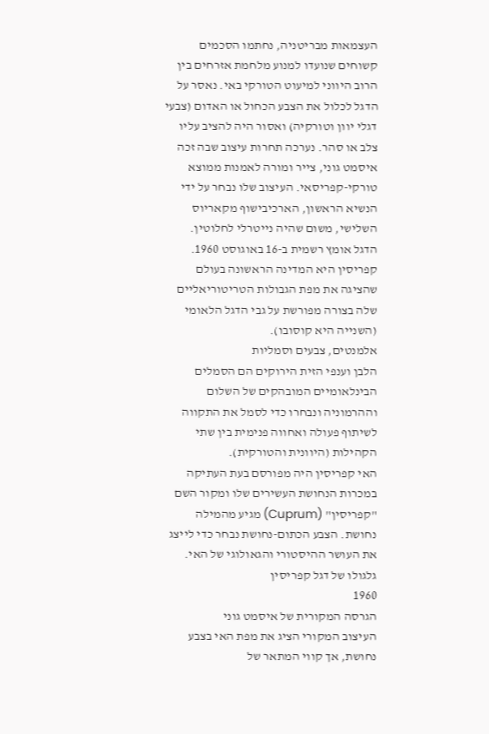העצמאות מבריטניה, נחתמו הסכמים קשוחים שנועדו למנוע מלחמת אזרחים בין הרוב היווני למיעוט הטורקי באי. נאסר על הדגל לכלול את הצבע הכחול או האדום (צבעי דגלי יוון וטורקיה) ואסור היה להציב עליו צלב או סהר. נערכה תחרות עיצוב שבה זכה איסמט גוני, צייר ומורה לאמנות ממוצא טורקי-קפריסאי. העיצוב שלו נבחר על ידי הנשיא הראשון, הארכיבישוף מקאריוס השלישי, משום שהיה נייטרלי לחלוטין.
הדגל אומץ רשמית ב-16 באוגוסט 1960. קפריסין היא המדינה הראשונה בעולם שהציגה את מפת הגבולות הטריטוריאליים שלה בצורה מפורשת על גבי הדגל הלאומי (השנייה היא קוסובו).
אלמנטים, צבעים וסמליות
הלבן וענפי הזית הירוקים הם הסמלים הבינלאומיים המובהקים של השלום וההרמוניה ונבחרו כדי לסמל את התקווה לשיתוף פעולה ואחווה פנימית בין שתי הקהילות (היוונית והטורקית).
האי קפריסין היה מפורסם בעת העתיקה במכרות הנחושת העשירים שלו ומקור השם "קפריסין" (Cuprum) מגיע מהמילה נחושת. הצבע הכתום-נחושת נבחר כדי לייצג את העושר ההיסטורי והגאולוגי של האי.
גלגולו של דגל קפריסין
1960
הגרסה המקורית של איסמט גוני
העיצוב המקורי הציג את מפת האי בצבע נחושת, אך קווי המתאר של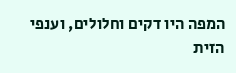המפה היו דקים וחלולים, וענפי הזית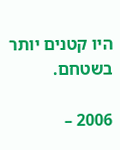היו קטנים יותר בשטחם.

2006 –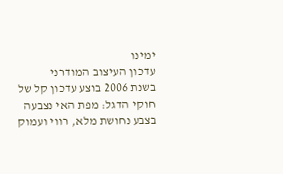ימינו
עדכון העיצוב המודרני
בשנת 2006 בוצע עדכון קל של חוקי הדגל: מפת האי נצבעה בצבע נחושת מלא, רווי ועמוק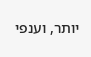יותר, וענפי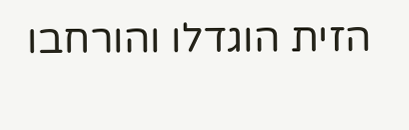הזית הוגדלו והורחבו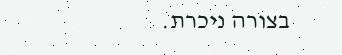בצורה ניכרת.